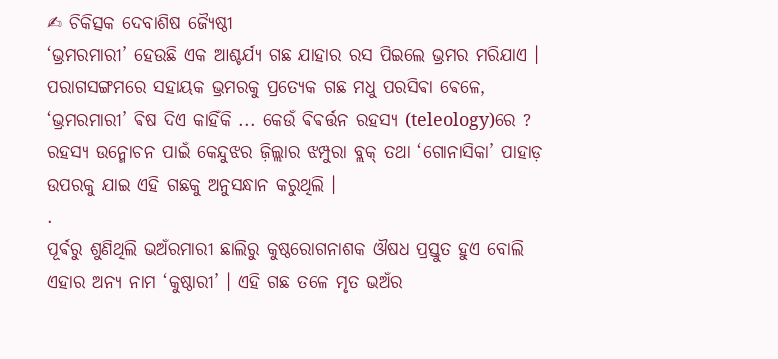✍ ଚିକିତ୍ସକ ଦେବାଶିଷ ଜ୍ୟୈଷ୍ଠୀ
‘ଭ୍ରମରମାରୀ’ ହେଉଛି ଏକ ଆଶ୍ଚର୍ଯ୍ୟ ଗଛ ଯାହାର ରସ ପିଇଲେ ଭ୍ରମର ମରିଯାଏ । ପରାଗସଙ୍ଗମରେ ସହାୟକ ଭ୍ରମରକୁ ପ୍ରତ୍ୟେକ ଗଛ ମଧୁ ପରସିଵା ଵେଳେ, ‘ଭ୍ରମରମାରୀ’ ଵିଷ ଦିଏ କାହିଁକି ... କେଉଁ ଵିଵର୍ତ୍ତନ ରହସ୍ୟ (teleology)ରେ ? ରହସ୍ୟ ଉନ୍ମୋଚନ ପାଇଁ କେନ୍ଦୁଝର ଜ଼ିଲ୍ଲାର ଝମ୍ପୁରା ବ୍ଲକ୍ ତଥା ‘ଗୋନାସିକା’ ପାହାଡ଼ ଉପରକୁ ଯାଇ ଏହି ଗଛକୁ ଅନୁସନ୍ଧାନ କରୁଥିଲି ।
.
ପୂର୍ଵରୁ ଶୁଣିଥିଲି ଭଅଁରମାରୀ ଛାଲିରୁ କୁଷ୍ଠରୋଗନାଶକ ଔଷଧ ପ୍ରସ୍ତୁତ ହୁଏ ବୋଲି ଏହାର ଅନ୍ୟ ନାମ ‘କୁଷ୍ଠାରୀ’ । ଏହି ଗଛ ତଳେ ମୃତ ଭଅଁର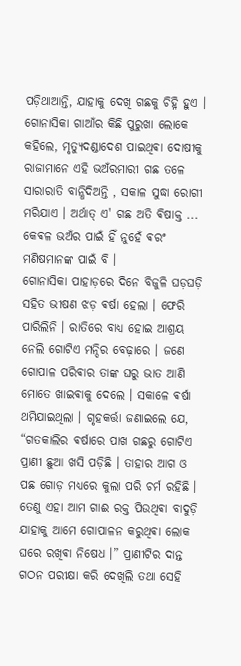ପଡ଼ିଥାଆନ୍ତି, ଯାହାକୁ ଦେଖି ଗଛକୁ ଚିହ୍ନି ହୁଏ । ଗୋନାସିକା ଗାଆଁର କିଛି ପୁରୁଖା ଲୋକେ କହିଲେ, ମୃତ୍ୟୁଦଣ୍ଡାଦେଶ ପାଇଥିଵା ଦୋଷୀକୁ ରାଜାମାନେ ଏହି ଭଅଁରମାରୀ ଗଛ ତଳେ ସାରାରାତି ବାନ୍ଧିଦିଅନ୍ତି , ସକାଳ ସୁଦ୍ଧା ରୋଗୀ ମରିଯାଏ । ଅର୍ଥାତ୍ ଏ' ଗଛ ଅତି ଵିଷାକ୍ତ ... କେଵଳ ଭଅଁର ପାଇଁ ହିଁ ନୁହେଁ ଵରଂ ମଣିଷମାନଙ୍କ ପାଇଁ ବି ।
ଗୋନାସିକା ପାହାଡ଼ରେ ଦିନେ ବିଜୁଳି ଘଡ଼ଘଡ଼ି ସହିତ ଭୀଷଣ ଝଡ଼ ଵର୍ଷା ହେଲା । ଫେରି ପାରିଲିନି । ରାତିରେ ବାଧ୍ୟ ହୋଇ ଆଶ୍ରୟ ନେଲି ଗୋଟିଏ ମନ୍ଦିର ବେଢ଼ାରେ । ଜଣେ ଗୋପାଳ ପରିଵାର ତାଙ୍କ ଘରୁ ଭାତ ଆଣି ମୋତେ ଖାଇଵାକୁ ଦେଲେ । ସକାଳେ ଵର୍ଷା ଥମିଯାଇଥିଲା । ଗୃହକର୍ତ୍ତା ଜଣାଇଲେ ଯେ, “ଗତକାଲିର ଵର୍ଷାରେ ପାଖ ଗଛରୁ ଗୋଟିଏ ପ୍ରାଣୀ ଛୁଆ ଖସି ପଡ଼ିଛି । ତାହାର ଆଗ ଓ ପଛ ଗୋଡ଼ ମଧ୍ୟରେ କୁଲା ପରି ଚର୍ମ ରହିଛି । ତେଣୁ ଏହା ଆମ ଗାଈ ରକ୍ତ ପିଉଥିଵା ବାଦୁଡ଼ି ଯାହାକୁ ଆମେ ଗୋପାଳନ କରୁଥିଵା ଲୋକ ଘରେ ରଖିଵା ନିଷେଧ ।” ପ୍ରାଣୀଟିର ଦାନ୍ତ ଗଠନ ପରୀକ୍ଷା କରି ଦେଖିଲି ତଥା ସେହି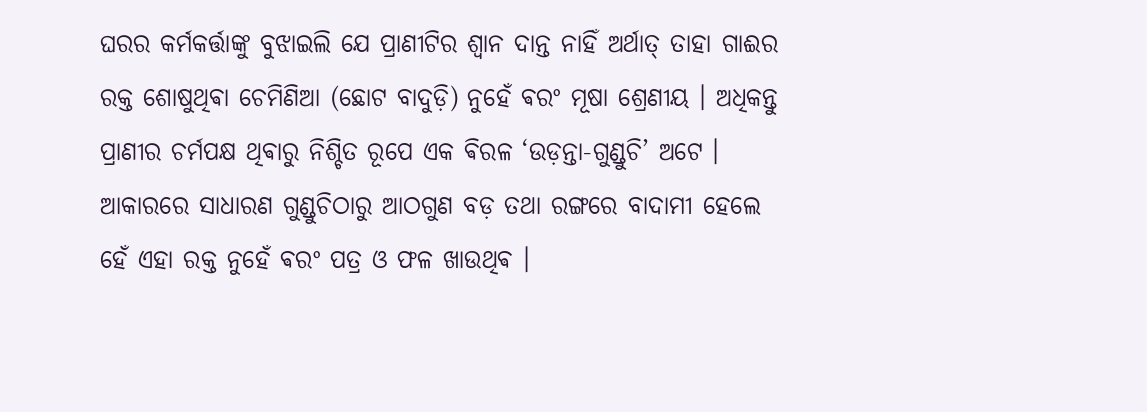ଘରର କର୍ମକର୍ତ୍ତାଙ୍କୁ ବୁଝାଇଲି ଯେ ପ୍ରାଣୀଟିର ଶ୍ୱାନ ଦାନ୍ତ ନାହିଁ ଅର୍ଥାତ୍ ତାହା ଗାଈର ରକ୍ତ ଶୋଷୁଥିଵା ଚେମିଣିଆ (ଛୋଟ ବାଦୁଡ଼ି) ନୁହେଁ ଵରଂ ମୂଷା ଶ୍ରେଣୀୟ । ଅଧିକନ୍ତୁ ପ୍ରାଣୀର ଚର୍ମପକ୍ଷ ଥିଵାରୁ ନିଶ୍ଚିତ ରୂପେ ଏକ ଵିରଳ ‘ଉଡ଼ନ୍ତା-ଗୁଣ୍ଡୁଚି’ ଅଟେ । ଆକାରରେ ସାଧାରଣ ଗୁଣ୍ଡୁଚିଠାରୁ ଆଠଗୁଣ ବଡ଼ ତଥା ରଙ୍ଗରେ ବାଦାମୀ ହେଲେ ହେଁ ଏହା ରକ୍ତ ନୁହେଁ ଵରଂ ପତ୍ର ଓ ଫଳ ଖାଉଥିଵ ।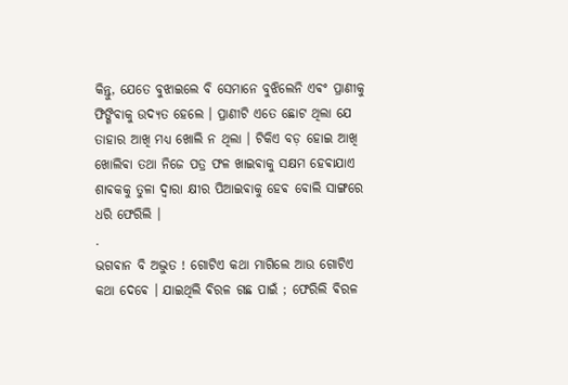କିନ୍ତୁ, ଯେତେ ବୁଝାଇଲେ ବି ସେମାନେ ବୁଝିଲେନି ଏଵଂ ପ୍ରାଣୀକୁ ଫିଙ୍ଗିଵାକୁ ଉଦ୍ୟତ ହେଲେ । ପ୍ରାଣୀଟି ଏତେ ଛୋଟ ଥିଲା ଯେ ତାହାର ଆଖି ମଧ୍ୟ ଖୋଲି ନ ଥିଲା । ଟିକିଏ ବଡ଼ ହୋଇ ଆଖି ଖୋଲିଵା ତଥା ନିଜେ ପତ୍ର ଫଳ ଖାଇଵାକୁ ସକ୍ଷମ ହେଵାଯାଏ ଶାଵକକୁ ତୁଳା ଦ୍ୱାରା କ୍ଷୀର ପିଆଇଵାକୁ ହେଵ ବୋଲି ସାଙ୍ଗରେ ଧରି ଫେରିଲି ।
.
ଭଗଵାନ ବି ଅଦ୍ଭୁତ ! ଗୋଟିଏ କଥା ମାଗିଲେ ଆଉ ଗୋଟିଏ କଥା ଦେଵେ । ଯାଇଥିଲି ଵିରଳ ଗଛ ପାଇଁ ; ଫେରିଲି ଵିରଳ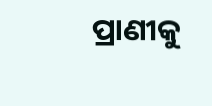ପ୍ରାଣୀକୁ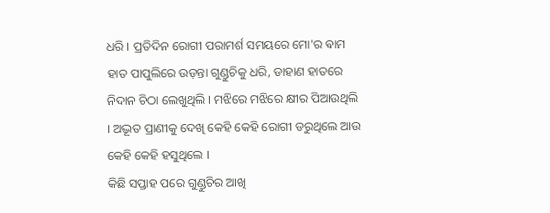ଧରି । ପ୍ରତିଦିନ ରୋଗୀ ପରାମର୍ଶ ସମୟରେ ମୋ'ର ଵାମ ହାତ ପାପୁଲିରେ ଉଡ଼ନ୍ତା ଗୁଣ୍ଡୁଚିକୁ ଧରି, ଡାହାଣ ହାତରେ ନିଦାନ ଚିଠା ଲେଖୁଥିଲି । ମଝିରେ ମଝିରେ କ୍ଷୀର ପିଆଉଥିଲି । ଅଦ୍ଭୂତ ପ୍ରାଣୀକୁ ଦେଖି କେହି କେହି ରୋଗୀ ଡରୁଥିଲେ ଆଉ କେହି କେହି ହସୁଥିଲେ ।
କିଛି ସପ୍ତାହ ପରେ ଗୁଣ୍ଡୁଚିର ଆଖି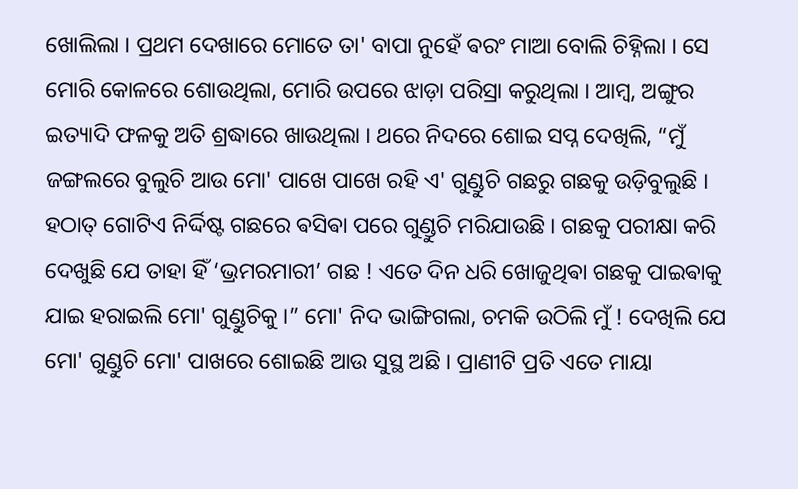ଖୋଲିଲା । ପ୍ରଥମ ଦେଖାରେ ମୋତେ ତା' ବାପା ନୁହେଁ ଵରଂ ମାଆ ବୋଲି ଚିହ୍ନିଲା । ସେ ମୋରି କୋଳରେ ଶୋଉଥିଲା, ମୋରି ଉପରେ ଝାଡ଼ା ପରିସ୍ରା କରୁଥିଲା । ଆମ୍ବ, ଅଙ୍ଗୁର ଇତ୍ୟାଦି ଫଳକୁ ଅତି ଶ୍ରଦ୍ଧାରେ ଖାଉଥିଲା । ଥରେ ନିଦରେ ଶୋଇ ସପ୍ନ ଦେଖିଲି, “ମୁଁ ଜଙ୍ଗଲରେ ବୁଲୁଚି ଆଉ ମୋ' ପାଖେ ପାଖେ ରହି ଏ' ଗୁଣ୍ଡୁଚି ଗଛରୁ ଗଛକୁ ଉଡ଼ିବୁଲୁଛି । ହଠାତ୍ ଗୋଟିଏ ନିର୍ଦ୍ଦିଷ୍ଟ ଗଛରେ ଵସିଵା ପରେ ଗୁଣ୍ଡୁଚି ମରିଯାଉଛି । ଗଛକୁ ପରୀକ୍ଷା କରି ଦେଖୁଛି ଯେ ତାହା ହିଁ ‘ଭ୍ରମରମାରୀ’ ଗଛ ! ଏତେ ଦିନ ଧରି ଖୋଜୁଥିଵା ଗଛକୁ ପାଇଵାକୁ ଯାଇ ହରାଇଲି ମୋ' ଗୁଣ୍ଡୁଚିକୁ ।” ମୋ' ନିଦ ଭାଙ୍ଗିଗଲା, ଚମକି ଉଠିଲି ମୁଁ ! ଦେଖିଲି ଯେ ମୋ' ଗୁଣ୍ଡୁଚି ମୋ' ପାଖରେ ଶୋଇଛି ଆଉ ସୁସ୍ଥ ଅଛି । ପ୍ରାଣୀଟି ପ୍ରତି ଏତେ ମାୟା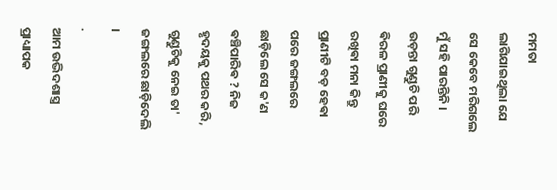ମମତା ଲାଗିଯାଇଥିଲା ଯେ ସେ କେବେ ମରିଗଲେ ମୁଁ ସହି ପାରନ୍ତିନି । ଉଡ଼ନ୍ତା ଗୁଣ୍ଡୁଚି ପରି ଵିରଳ ପ୍ରାଣୀକୁ ଘରେ ରଖିଵା ମନା କିନ୍ତୁ ପ୍ରାଣୀଟି ବଡ଼ ହେଵା ପରେ ଜଙ୍ଗଲରେ ଛାଡ଼ିଲେ ସେ କ'ଣ ଵଞ୍ଚିପାରିଵ ? ନିଜ ହୃଦୟକୁ ପଥର କରି, ଗୁଣ୍ଡୁଚିକୁ ନେଇ ତା' ଜଙ୍ଗଲରେ ଛାଡ଼ିଦେଲି ।
.
ଆମ ଉଦ୍ଭିଦଶାସ୍ତ୍ର ପ୍ରାଧ୍ୟାପକ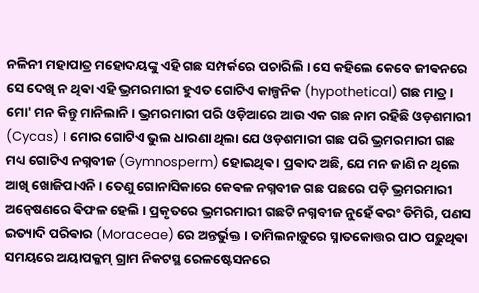ନଳିନୀ ମହାପାତ୍ର ମହୋଦୟଙ୍କୁ ଏହି ଗଛ ସମ୍ପର୍କରେ ପଚାରିଲି । ସେ କହିଲେ କେବେ ଜୀଵନରେ ସେ ଦେଖି ନ ଥିଵା ଏହି ଭ୍ରମରମାରୀ ହୁଏତ ଗୋଟିଏ କାଳ୍ପନିକ (hypothetical) ଗଛ ମାତ୍ର । ମୋ' ମନ କିନ୍ତୁ ମାନିଲାନି । ଭ୍ରମରମାରୀ ପରି ଓଡ଼ିଆରେ ଆଉ ଏକ ଗଛ ନାମ ରହିଛି ଓଡ଼ଶମାରୀ (Cycas) । ମୋର ଗୋଟିଏ ଭୁଲ ଧାରଣା ଥିଲା ଯେ ଓଡ଼ଶମାରୀ ଗଛ ପରି ଭ୍ରମରମାରୀ ଗଛ ମଧ୍ୟ ଗୋଟିଏ ନଗ୍ନବୀଜ (Gymnosperm) ହୋଇଥିଵ । ପ୍ରଵାଦ ଅଛି, ଯେ ମନ ଜାଣି ନ ଥିଲେ ଆଖି ଖୋଜିପାଏନି । ତେଣୁ ଗୋନାସିକାରେ କେଵଳ ନଗ୍ନବୀଜ ଗଛ ପଛରେ ପଡ଼ି ଭ୍ରମରମାରୀ ଅନ୍ୱେଷଣରେ ଵିଫଳ ହେଲି । ପ୍ରକୃତରେ ଭ୍ରମରମାରୀ ଗଛଟି ନଗ୍ନବୀଜ ନୁହେଁ ଵରଂ ଡିମିରି, ପଣସ ଇତ୍ୟାଦି ପରିଵାର (Moraceae) ରେ ଅନ୍ତର୍ଭୁକ୍ତ । ତାମିଲନାଡ଼ୁରେ ସ୍ନାତକୋତ୍ତର ପାଠ ପଢ଼ୁଥିଵା ସମୟରେ ଅୟାପକ୍କମ୍ ଗ୍ରାମ ନିକଟସ୍ଥ ରେଳଷ୍ଟେସନରେ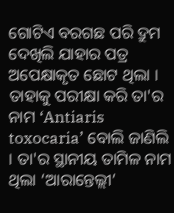ଗୋଟିଏ ବରଗଛ ପରି ଦ୍ରୁମ ଦେଖିଲି ଯାହାର ପତ୍ର ଅପେକ୍ଷାକୃତ ଛୋଟ ଥିଲା । ତାହାକୁ ପରୀକ୍ଷା କରି ତା'ର ନାମ ‘Antiaris toxocaria’ ବୋଲି ଜାଣିଲି । ତା'ର ସ୍ଥାନୀୟ ତାମିଳ ନାମ ଥିଲା ‘ଆରାନ୍ତେଲ୍ଲୀ’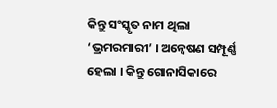କିନ୍ତୁ ସଂସ୍କୃତ ନାମ ଥିଲା ‘ଭ୍ରମରମାରୀ’ । ଅନ୍ୱେଷଣ ସମ୍ପୂର୍ଣ୍ଣ ହେଲା । କିନ୍ତୁ ଗୋନାସିକାରେ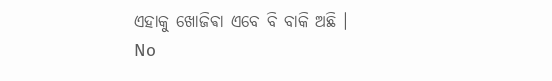ଏହାକୁ ଖୋଜିଵା ଏବେ ବି ବାକି ଅଛି ।
No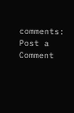comments:
Post a Comment